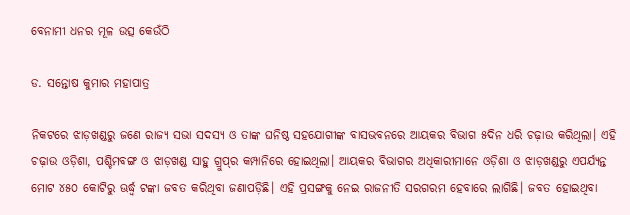ବେନାମୀ ଧନର ମୂଳ ଉତ୍ସ କେଉଁଠି

ଡ. ସନ୍ତୋଷ କୁମାର ମହାପାତ୍ର

ନିକଟରେ ଝାଡ଼ଖଣ୍ଡରୁ ଜଣେ ରାଜ୍ୟ ସଭା ସଦସ୍ୟ ଓ ତାଙ୍କ ଘନିଷ୍ଠ ସହଯୋଗୀଙ୍କ ବାସଭବନରେ ଆୟକର ବିଭାଗ ୫ଦିନ ଧରି ଚଢ଼ାଉ କରିଥିଲା। ଏହି ଚଢ଼ାଉ ଓଡ଼ିଶା, ପଶ୍ଚିମବଙ୍ଗ ଓ ଝାଡ଼ଖଣ୍ଡ ସାହୁ ଗ୍ରୁପ୍‌ର କମ୍ପାନିରେ ହୋଇଥିଲା। ଆୟକର ବିଭାଗର ଅଧିକାରୀମାନେ ଓଡ଼ିଶା ଓ ଝାଡ଼ଖଣ୍ଡରୁ ଏପର୍ଯ୍ୟନ୍ତ ମୋଟ ୪୫୦ କୋଟିରୁ ଊର୍ଦ୍ଧ୍ୱ ଟଙ୍କା ଜବତ କରିଥିବା ଜଣାପଡ଼ିଛି। ଏହି ପ୍ରସଙ୍ଗକୁ ନେଇ ରାଜନୀତି ସରଗରମ ହେବାରେ ଲାଗିଛି। ଜବତ ହୋଇଥିବା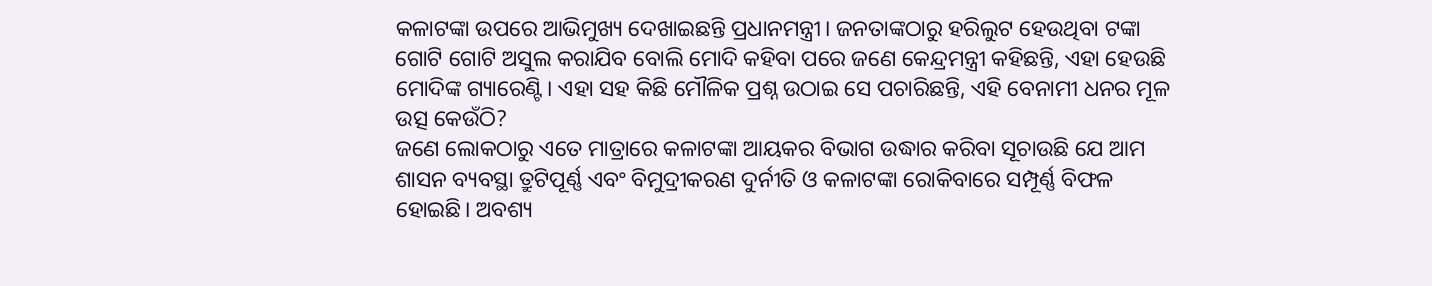କଳାଟଙ୍କା ଉପରେ ଆଭିମୁଖ୍ୟ ଦେଖାଇଛନ୍ତି ପ୍ରଧାନମନ୍ତ୍ରୀ। ଜନତାଙ୍କଠାରୁ ହରିଲୁଟ ହେଉଥିବା ଟଙ୍କା ଗୋଟି ଗୋଟି ଅସୁଲ କରାଯିବ ବୋଲି ମୋଦି କହିବା ପରେ ଜଣେ କେନ୍ଦ୍ରମନ୍ତ୍ରୀ କହିଛନ୍ତି, ଏହା ହେଉଛି ମୋଦିଙ୍କ ଗ୍ୟାରେଣ୍ଟି। ଏହା ସହ କିଛି ମୌଳିକ ପ୍ରଶ୍ନ ଉଠାଇ ସେ ପଚାରିଛନ୍ତି, ଏହି ବେନାମୀ ଧନର ମୂଳ ଉତ୍ସ କେଉଁଠି?
ଜଣେ ଲୋକଠାରୁ ଏତେ ମାତ୍ରାରେ କଳାଟଙ୍କା ଆୟକର ବିଭାଗ ଉଦ୍ଧାର କରିବା ସୂଚାଉଛି ଯେ ଆମ ଶାସନ ବ୍ୟବସ୍ଥା ତ୍ରୁଟିପୂର୍ଣ୍ଣ ଏବଂ ବିମୁଦ୍ରୀକରଣ ଦୁର୍ନୀତି ଓ କଳାଟଙ୍କା ରୋକିବାରେ ସମ୍ପୂର୍ଣ୍ଣ ବିଫଳ ହୋଇଛି। ଅବଶ୍ୟ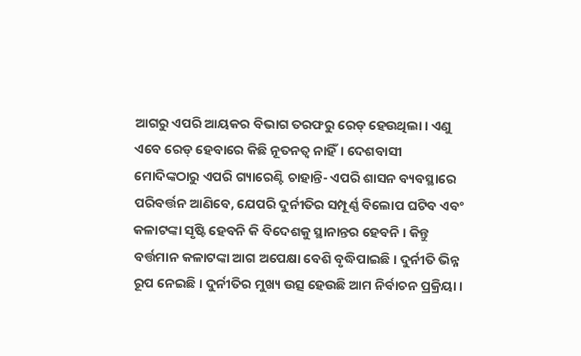ଆଗରୁ ଏପରି ଆୟକର ବିଭାଗ ତରଫରୁ ରେଡ୍‌ ହେଉଥିଲା। ଏଣୁ ଏବେ ରେଡ୍‌ ହେବାରେ କିଛି ନୂତନତ୍ୱ ନାହିଁ। ଦେଶବାସୀ ମୋଦିଙ୍କଠାରୁ ଏପରି ଗ୍ୟାରେଣ୍ଟି ଚାହାନ୍ତି- ଏପରି ଶାସନ ବ୍ୟବସ୍ଥାରେ ପରିବର୍ତ୍ତନ ଆଣିବେ, ଯେପରି ଦୁର୍ନୀତିର ସମ୍ପୂର୍ଣ୍ଣ ବିଲୋପ ଘଟିବ ଏବଂ କଳାଟଙ୍କା ସୃଷ୍ଟି ହେବନି କି ବିଦେଶକୁ ସ୍ଥାନାନ୍ତର ହେବନି। କିନ୍ତୁ ବର୍ତ୍ତମାନ କଳାଟଙ୍କା ଆଗ ଅପେକ୍ଷା ବେଶି ବୃଦ୍ଧିପାଇଛି। ଦୁର୍ନୀତି ଭିନ୍ନ ରୂପ ନେଇଛି। ଦୁର୍ନୀତିର ମୁଖ୍ୟ ଉତ୍ସ ହେଉଛି ଆମ ନିର୍ବାଚନ ପ୍ରକ୍ରିୟା।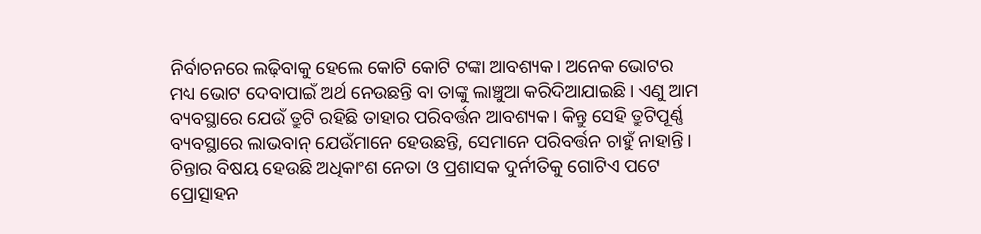ନିର୍ବାଚନରେ ଲଢ଼ିବାକୁ ହେଲେ କୋଟି କୋଟି ଟଙ୍କା ଆବଶ୍ୟକ। ଅନେକ ଭୋଟର ମଧ୍ୟ ଭୋଟ ଦେବାପାଇଁ ଅର୍ଥ ନେଉଛନ୍ତି ବା ତାଙ୍କୁ ଲାଞ୍ଚୁଆ କରିଦିଆଯାଇଛି। ଏଣୁ ଆମ ବ୍ୟବସ୍ଥାରେ ଯେଉଁ ତ୍ରୁଟି ରହିଛି ତାହାର ପରିବର୍ତ୍ତନ ଆବଶ୍ୟକ। କିନ୍ତୁ ସେହି ତ୍ରୁଟିପୂର୍ଣ୍ଣ ବ୍ୟବସ୍ଥାରେ ଲାଭବାନ୍‌ ଯେଉଁମାନେ ହେଉଛନ୍ତି, ସେମାନେ ପରିବର୍ତ୍ତନ ଚାହୁଁ ନାହାନ୍ତି।
ଚିନ୍ତାର ବିଷୟ ହେଉଛି ଅଧିକାଂଶ ନେତା ଓ ପ୍ରଶାସକ ଦୁର୍ନୀତିକୁ ଗୋଟିଏ ପଟେ ପ୍ରୋତ୍ସାହନ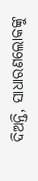ଦିଅନ୍ତି, ସାଧାରଣଲୋକଙ୍କୁ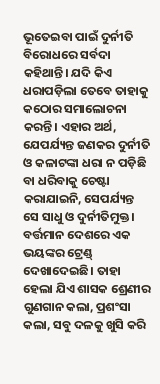ଭୂତେଇବା ପାଇଁ ଦୁର୍ନୀତି ବିରୋଧରେ ସର୍ବଦା କହିଥାନ୍ତି। ଯଦି କିଏ ଧରାପଡ଼ିଲା ତେବେ ତାହାକୁ କଠୋର ସମାଲୋଚନା କରନ୍ତି। ଏହାର ଅର୍ଥ, ଯେପର୍ଯ୍ୟନ୍ତ ଜଣକର ଦୁର୍ନୀତି ଓ କଳାଟଙ୍କା ଧରା ନ ପଡ଼ିଛି ବା ଧରିବାକୁ ଚେଷ୍ଟା କରାଯାଇନି, ସେପର୍ଯ୍ୟନ୍ତ ସେ ସାଧୁ ଓ ଦୁର୍ନୀତିମୁକ୍ତ। ବର୍ତ୍ତମାନ ଦେଶରେ ଏକ ଭୟଙ୍କର ଟ୍ରେଣ୍ଡ୍‌ ଦେଖାଦେଇଛି। ତାହା ହେଲା ଯିଏ ଶାସକ ଶ୍ରେଣୀର ଗୁଣଗାନ କଲା, ପ୍ରଶଂସା କଲା, ସବୁ ଦଳକୁ ଖୁସି କରି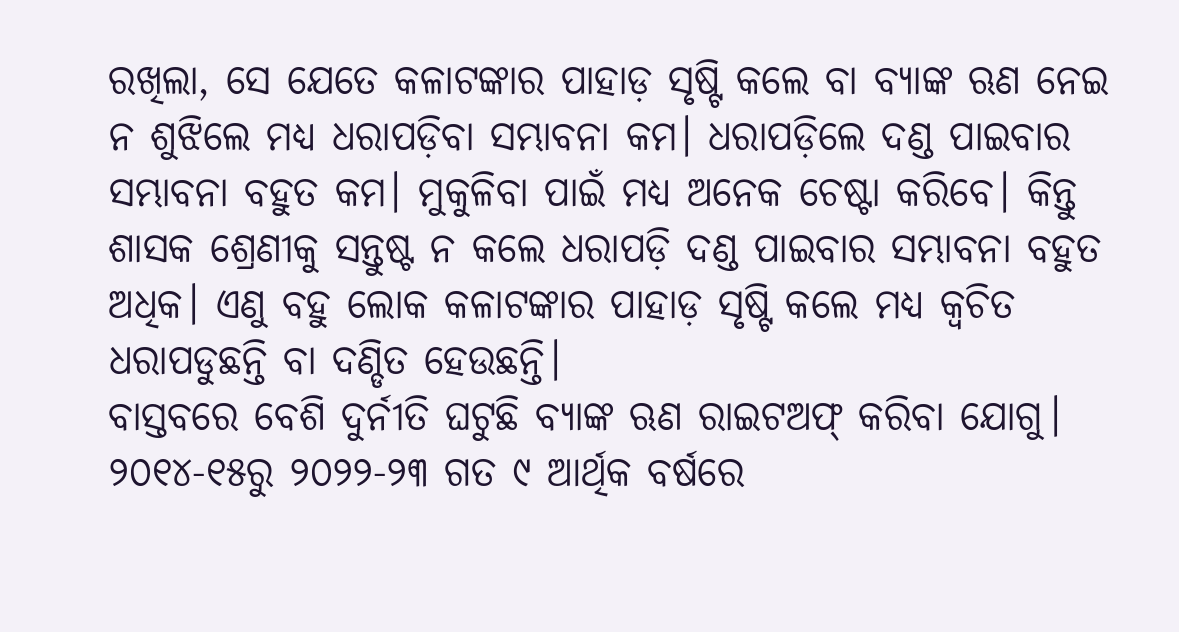ରଖିଲା, ସେ ଯେତେ କଳାଟଙ୍କାର ପାହାଡ଼ ସୃଷ୍ଟି କଲେ ବା ବ୍ୟାଙ୍କ ଋଣ ନେଇ ନ ଶୁଝିଲେ ମଧ୍ୟ ଧରାପଡ଼ିବା ସମ୍ଭାବନା କମ। ଧରାପଡ଼ିଲେ ଦଣ୍ଡ ପାଇବାର ସମ୍ଭାବନା ବହୁତ କମ। ମୁକୁଳିବା ପାଇଁ ମଧ୍ୟ ଅନେକ ଚେଷ୍ଟା କରିବେ। କିନ୍ତୁ ଶାସକ ଶ୍ରେଣୀକୁ ସନ୍ତୁଷ୍ଟ ନ କଲେ ଧରାପଡ଼ି ଦଣ୍ଡ ପାଇବାର ସମ୍ଭାବନା ବହୁତ ଅଧିକ। ଏଣୁ ବହୁ ଲୋକ କଳାଟଙ୍କାର ପାହାଡ଼ ସୃଷ୍ଟି କଲେ ମଧ୍ୟ କ୍ୱଚିତ ଧରାପଡୁଛନ୍ତି ବା ଦଣ୍ଡିତ ହେଉଛନ୍ତି।
ବାସ୍ତବରେ ବେଶି ଦୁର୍ନୀତି ଘଟୁଛି ବ୍ୟାଙ୍କ ଋଣ ରାଇଟଅଫ୍‌ କରିବା ଯୋଗୁ। ୨୦୧୪-୧୫ରୁ ୨୦୨୨-୨୩ ଗତ ୯ ଆର୍ଥିକ ବର୍ଷରେ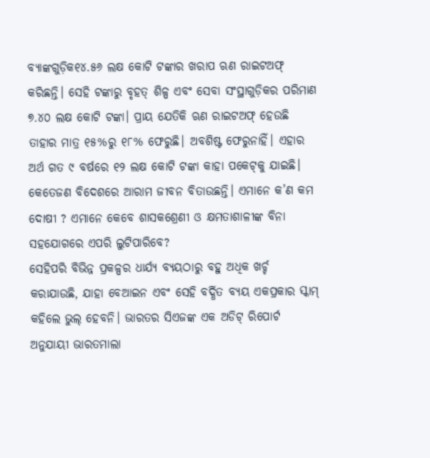ବ୍ୟାଙ୍କଗୁଡ଼ିକ୧୪.୫୬ ଲକ୍ଷ କୋଟି ଟଙ୍କାର ଖରାପ ଋଣ ରାଇଟଅଫ୍‌ କରିଛନ୍ତି। ସେହି ଟଙ୍କାରୁ ବୃହତ୍‌ ଶିଳ୍ପ ଏବଂ ସେବା ସଂସ୍ଥାଗୁଡ଼ିକର ପରିମାଣ ୭.୪୦ ଲକ୍ଷ କୋଟି ଟଙ୍କା। ପ୍ରାୟ ଯେତିକି ଋଣ ରାଇଟଅଫ୍‌ ହେଉଛି ତାହାର ମାତ୍ର ୧୫%ରୁ ୧୮% ଫେରୁଛି। ଅବଶିଷ୍ଟ ଫେରୁନାହିଁ। ଏହାର ଅର୍ଥ ଗତ ୯ ବର୍ଷରେ ୧୨ ଲକ୍ଷ କୋଟି ଟଙ୍କା କାହା ପକେଟ୍‌କୁ ଯାଇଛି। କେତେଜଣ ବିଦେଶରେ ଆରାମ ଜୀବନ ବିତାଉଛନ୍ତି। ଏମାନେ କ’ଣ କମ ଦୋଷୀ ? ଏମାନେ କେବେ ଶାସକଶ୍ରେଣୀ ଓ କ୍ଷମତାଶାଳୀଙ୍କ ବିନା ସହଯୋଗରେ ଏପରି ଲୁଟିପାରିବେ?
ସେହିପରି ବିଭିନ୍ନ ପ୍ରକଳ୍ପର ଧାର୍ଯ୍ୟ ବ୍ୟୟଠାରୁ ବହୁ ଅଧିକ ଖର୍ଚ୍ଚ କରାଯାଉଛି, ଯାହା ବେଆଇନ ଏବଂ ସେହି ବର୍ଦ୍ଧିତ ବ୍ୟୟ ଏକପ୍ରକାର ସ୍କାମ୍‌ କହିଲେ ଭୁଲ୍‌ ହେବନି। ଭାରତର ସିଏଜଙ୍କ ଏକ ଅଡିଟ୍‌ ରିପୋର୍ଟ ଅନୁଯାୟୀ ଭାରତମାଲା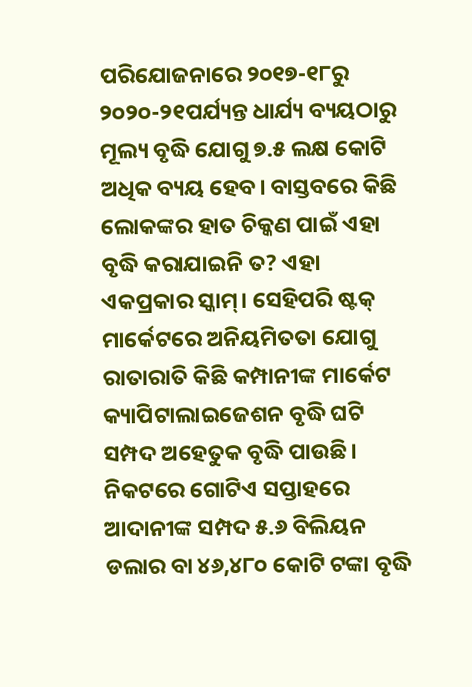ପରିଯୋଜନାରେ ୨୦୧୭-୧୮ରୁ ୨୦୨୦-୨୧ପର୍ଯ୍ୟନ୍ତ ଧାର୍ଯ୍ୟ ବ୍ୟୟଠାରୁ ମୂଲ୍ୟ ବୃଦ୍ଧି ଯୋଗୁ ୭.୫ ଲକ୍ଷ କୋଟି ଅଧିକ ବ୍ୟୟ ହେବ। ବାସ୍ତବରେ କିଛି ଲୋକଙ୍କର ହାତ ଚିକ୍କଣ ପାଇଁ ଏହା ବୃଦ୍ଧି କରାଯାଇନି ତ? ଏହା ଏକପ୍ରକାର ସ୍କାମ୍‌। ସେହିପରି ଷ୍ଟକ୍‌ ମାର୍କେଟରେ ଅନିୟମିତତା ଯୋଗୁ ରାତାରାତି କିଛି କମ୍ପାନୀଙ୍କ ମାର୍କେଟ କ୍ୟାପିଟାଲାଇଜେଶନ ବୃଦ୍ଧି ଘଟି ସମ୍ପଦ ଅହେତୁକ ବୃଦ୍ଧି ପାଉଛି। ନିକଟରେ ଗୋଟିଏ ସପ୍ତାହରେ ଆଦାନୀଙ୍କ ସମ୍ପଦ ୫.୬ ବିଲିୟନ ଡଲାର ବା ୪୬,୪୮୦ କୋଟି ଟଙ୍କା ବୃଦ୍ଧି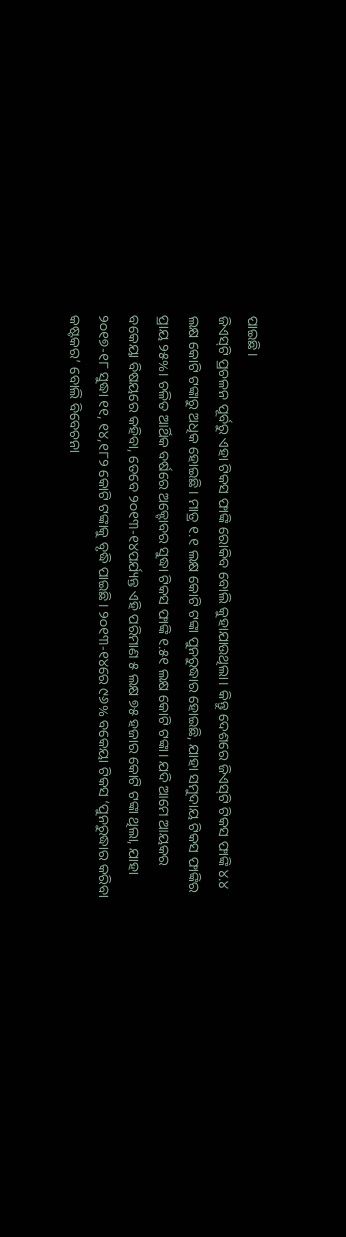ପାଇଛି।
ଜିଏସ୍‌ଟି ପ୍ରଚଳନ ପୂର୍ବରୁ ଏହା ଟିକସ ଫାଙ୍କି ରୋକିବ ବୋଲି କୁହାଯାଉଥିଲା। କିନ୍ତୁ ଦେଶରେ ଜିଏସ୍‌ଟି ଟିକସ ଫାଙ୍କି ୪.୪ ଲକ୍ଷ କୋଟି ଟଙ୍କାରୁ ଅଧିକ ହୋଇଛି। ମାତ୍ର ୧.୧ ଲକ୍ଷ କୋଟି ଟଙ୍କା ପୁନରୁଦ୍ଧାର ହୋଇଛି, ଯାହା ସମୁଦାୟ ଟିକସ ଫାଙ୍କିର ପ୍ରାୟ ୨୫%। ଚଳିତ ଆର୍ଥିକ ବର୍ଷରେ ଅକ୍ଟୋବର ସୁଦ୍ଧା ଟିକସ ଫାଙ୍କି ୧.୫୧ ଲକ୍ଷ କୋଟି ଟଙ୍କା। ଯଦି ଆମେ ଆୟକର ବକେୟା ବିଷୟରେ କହିବା, ତେବେ ୨୦୧୩-୧୪ପର୍ଯ୍ୟନ୍ତ ଏହି ପରିମାଣ ୫ ଲକ୍ଷ ୭୫ ହଜାର କୋଟି ଟଙ୍କା ଥିଲା, ଯାହା ୨୦୧୭-୧୮ ସୁଦ୍ଧା ୧୧, ୧୪,୧୮୨ କୋଟି ଟଙ୍କାକୁ ବୃଦ୍ଧି ପାଇଛି। ୨୦୧୩-୧୪ରେ ୯୬% ବକେୟା ଟିକସ ‘ପୁନରୁଦ୍ଧାର କରିବା କଷ୍ଟକର’ ବୋଲି ବିବେଚନା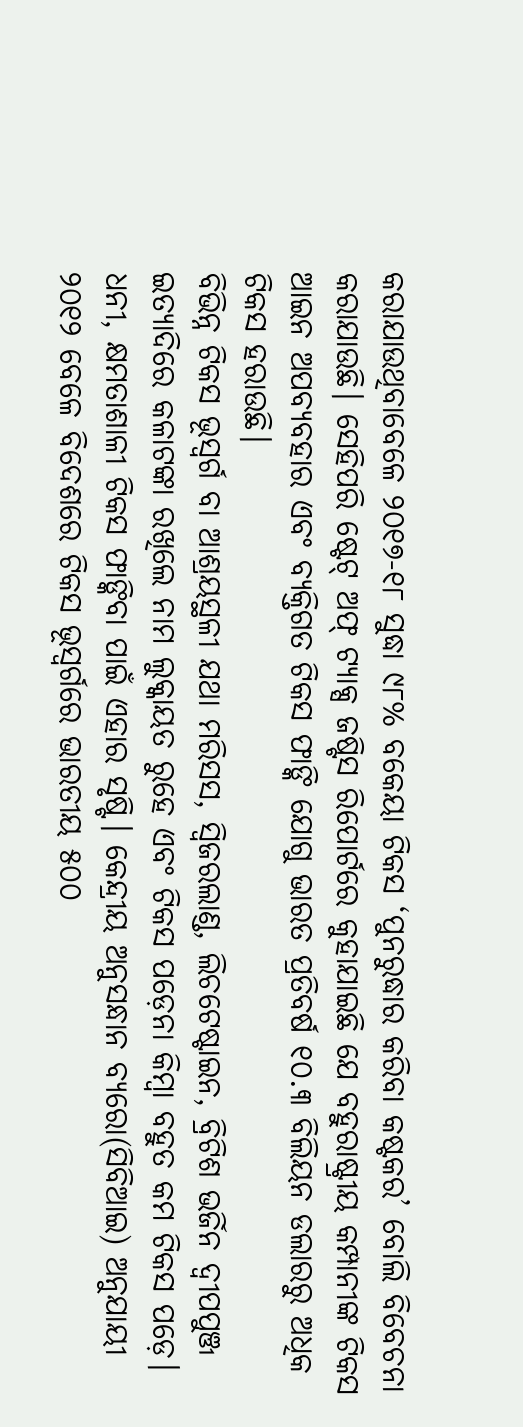କରାଯାଉଥିବାବେଳେ ୨୦୧୭-୧୮ ସୁଦ୍ଧା ୯୮% ବକେୟା ଟିକସ ‘ପୁନରୁଦ୍ଧାର କରିବା କଷ୍ଟକର’ ବୋଲି ବିବେଚନା କରାଯାଉଛି। ସେହିପରି ଷ୍ଟେଟ୍‌ ଅଫ୍‌ ଟ୍ୟାକ୍ସ ଜଷ୍ଟିସ ରିପୋର୍ଟରେ କୁହାଯାଇଛି ଯେ ବହୁରାଷ୍ଟ୍ରୀୟ କମ୍ପାନୀଙ୍କ ଟିକସ ଆଇନ ଅପବ୍ୟବହାର ଏବଂ ବ୍ୟକ୍ତିଗତ ଟିକସ ଫାଙ୍କି ଯୋଗୁ ଭାରତ ପ୍ରତିବର୍ଷ ୧୦.୩ ବିଲିୟନ ଡଲାରରୁ ଅଧିକ ଟିକସ ହରାଉଛି।
ବିଭିନ୍ନ ଟିକସ ଭୂସ୍ବର୍ଗ ବା ଆଶ୍ରୟସ୍ଥଳୀ ଯଥା ମରିସସ, ସ୍ବିଜରଲାଣ୍ଡ, ଲିଚଟେଷ୍ଟାଇନ, ବ୍ରିଟିଶ ଭର୍ଜିନ ଦ୍ୱୀପପୁଞ୍ଜ ଇତ୍ୟାଦିରେ କଳାଟଙ୍କା ରଖିଲେ ନାମ ଲୁକ୍କାୟତ ରୁହେ ଏବଂ ଟିକସ ପଡ଼େନା କିମ୍ବା ବହୁତ କମ ଟିକସ ପଡ଼େ। ଧନୀ, କ୍ଷମତାଶାଳୀ ଟିକସ ଫାଙ୍କିବା ପାଇଁ ଏହାର ସୃଷ୍ଟି। କେନ୍ଦ୍ରୀୟ ଅନୁସନ୍ଧାନ ବ୍ୟରୋ(ସିବିଆଇ) ଅନୁଯାୟୀ ୨୦୧୨ ବେଳେ ବିଦେଶରେ ଟିକସ ଭୂସ୍ବର୍ଗରେ ଭାରତୀୟ ୫୦୦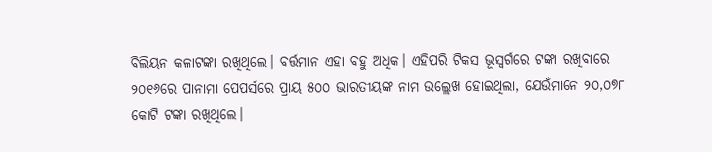ବିଲିୟନ କଳାଟଙ୍କା ରଖିଥିଲେ। ବର୍ତ୍ତମାନ ଏହା ବହୁ ଅଧିକ। ଏହିପରି ଟିକସ ଭୂସ୍ବର୍ଗରେ ଟଙ୍କା ରଖିବାରେ ୨୦୧୬ରେ ପାନାମା ପେପର୍ସରେ ପ୍ରାୟ ୫୦୦ ଭାରତୀୟଙ୍କ ନାମ ଉଲ୍ଲେଖ ହୋଇଥିଲା, ଯେଉଁମାନେ ୨୦,୦୭୮ କୋଟି ଟଙ୍କା ରଖିଥିଲେ।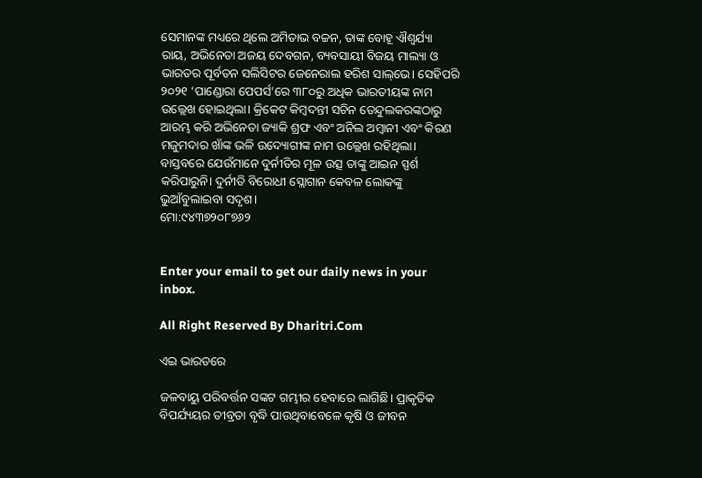ସେମାନଙ୍କ ମଧ୍ୟରେ ଥିଲେ ଅମିତାଭ ବଚ୍ଚନ, ତାଙ୍କ ବୋହୂ ଐଶ୍ୱର୍ଯ୍ୟା ରାୟ, ଅଭିନେତା ଅଜୟ ଦେବଗନ, ବ୍ୟବସାୟୀ ବିଜୟ ମାଲ୍ୟା ଓ ଭାରତର ପୂର୍ବତନ ସଲିସିଟର ଜେନେରାଲ ହରିଶ ସାଲ୍‌ଭେ। ସେହିପରି ୨୦୨୧ ‘ପାଣ୍ଡୋରା ପେପର୍ସ’ରେ ୩୮୦ରୁ ଅଧିକ ଭାରତୀୟଙ୍କ ନାମ ଉଲ୍ଲେଖ ହୋଇଥିଲା। କ୍ରିକେଟ କିମ୍ବଦନ୍ତୀ ସଚିନ ତେନ୍ଦୁଲକରଙ୍କଠାରୁ ଆରମ୍ଭ କରି ଅଭିନେତା ଜ୍ୟାକି ଶ୍ରଫ ଏବଂ ଅନିଲ ଅମ୍ବାନୀ ଏବଂ କିରଣ ମଜୁମଦାର ଖାଁଙ୍କ ଭଳି ଉଦ୍ୟୋଗୀଙ୍କ ନାମ ଉଲ୍ଲେଖ ରହିଥିଲା। ବାସ୍ତବରେ ଯେଉଁମାନେ ଦୁର୍ନୀତିର ମୂଳ ଉତ୍ସ ତାଙ୍କୁ ଆଇନ ସ୍ପର୍ଶ କରିପାରୁନି। ଦୁର୍ନୀତି ବିରୋଧୀ ସ୍ଲୋଗାନ କେବଳ ଲୋକଙ୍କୁ ଭୁଆଁବୁଲାଇବା ସଦୃଶ।
ମୋ:୯୪୩୭୨୦୮୭୬୨


Enter your email to get our daily news in your inbox.

All Right Reserved By Dharitri.Com

ଏଇ ଭାରତରେ

ଜଳବାୟୁ ପରିବର୍ତ୍ତନ ସଙ୍କଟ ଗମ୍ଭୀର ହେବାରେ ଲାଗିଛି। ପ୍ରାକୃତିକ ବିପର୍ଯ୍ୟୟର ତୀବ୍ରତା ବୃଦ୍ଧି ପାଉଥିବାବେଳେ କୃଷି ଓ ଜୀବନ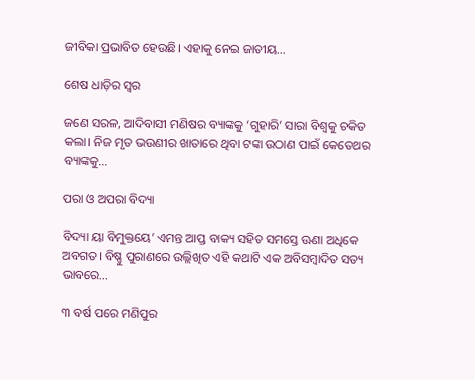ଜୀବିକା ପ୍ରଭାବିତ ହେଉଛି। ଏହାକୁ ନେଇ ଜାତୀୟ…

ଶେଷ ଧାଡ଼ିର ସ୍ବର

ଜଣେ ସରଳ, ଆଦିବାସୀ ମଣିଷର ବ୍ୟାଙ୍କକୁ ‘ଗୁହାରି’ ସାରା ବିଶ୍ୱକୁ ଚକିତ କଲା। ନିଜ ମୃତ ଭଉଣୀର ଖାତାରେ ଥିବା ଟଙ୍କା ଉଠାଣ ପାଇଁ କେତେଥର ବ୍ୟାଙ୍କକୁ…

ପରା ଓ ଅପରା ବିଦ୍ୟା

ବିଦ୍ୟା ୟା ବିମୁକ୍ତୟେ’ ଏମନ୍ତ ଆପ୍ତ ବାକ୍ୟ ସହିତ ସମସ୍ତେ ଊଣା ଅଧିକେ ଅବଗତ। ବିଷ୍ଣୁ ପୁରାଣରେ ଉଲ୍ଲିଖିତ ଏହି କଥାଟି ଏକ ଅବିସମ୍ବାଦିତ ସତ୍ୟ ଭାବରେ…

୩ ବର୍ଷ ପରେ ମଣିପୁର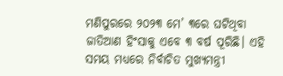ମଣିପୁରରେ ୨୦୨୩ ମେ’ ୩ରେ ଘଟିଥିବା ଜାତିଆଣ ହିଂସାକୁ ଏବେ ୩ ବର୍ଷ ପୂରିଛି। ଏହି ସମୟ ମଧ୍ୟରେ ନିର୍ବାଚିତ ମୁଖ୍ୟମନ୍ତ୍ରୀ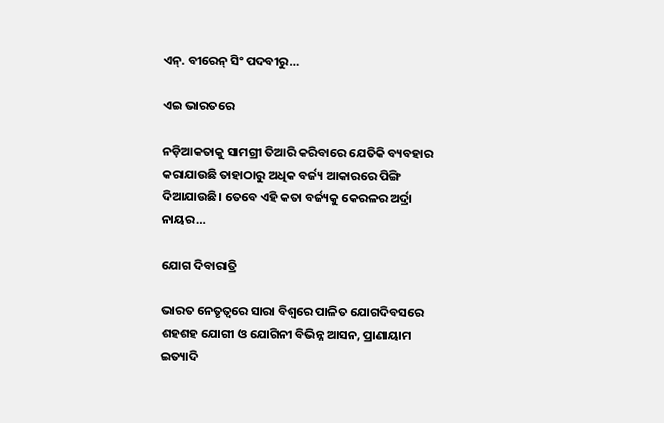ଏନ୍‌. ବୀରେନ୍‌ ସିଂ ପଦବୀରୁ…

ଏଇ ଭାରତରେ

ନଡ଼ିଆକତାକୁ ସାମଗ୍ରୀ ତିଆରି କରିବାରେ ଯେତିକି ବ୍ୟବହାର କରାଯାଉଛି ତାହାଠାରୁ ଅଧିକ ବର୍ଜ୍ୟ ଆକାରରେ ପିଙ୍ଗି ଦିଆଯାଉଛି। ତେବେ ଏହି କତା ବର୍ଜ୍ୟକୁ କେରଳର ଅର୍ଦ୍ରା ନାୟର…

ଯୋଗ ଦିବାରାତ୍ରି

ଭାରତ ନେତୃତ୍ୱରେ ସାରା ବିଶ୍ୱରେ ପାଳିତ ଯୋଗଦିବସରେ ଶହଶହ ଯୋଗୀ ଓ ଯୋଗିନୀ ବିଭିନ୍ନ ଆସନ, ପ୍ରାଣାୟାମ ଇତ୍ୟାଦି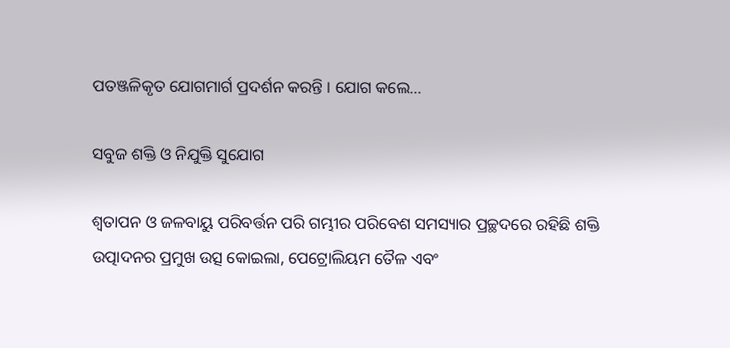ପତଞ୍ଜଳିକୃତ ଯୋଗମାର୍ଗ ପ୍ରଦର୍ଶନ କରନ୍ତି । ଯୋଗ କଲେ…

ସବୁଜ ଶକ୍ତି ଓ ନିଯୁକ୍ତି ସୁଯୋଗ

ଶ୍ୱତାପନ ଓ ଜଳବାୟୁ ପରିବର୍ତ୍ତନ ପରି ଗମ୍ଭୀର ପରିବେଶ ସମସ୍ୟାର ପ୍ରଚ୍ଛଦରେ ରହିଛି ଶକ୍ତି ଉତ୍ପାଦନର ପ୍ରମୁଖ ଉତ୍ସ କୋଇଲା, ପେଟ୍ରୋଲିୟମ ତୈଳ ଏବଂ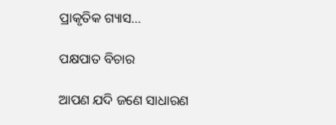ପ୍ରାକୃତିକ ଗ୍ୟାସ…

ପକ୍ଷପାତ ବିଚାର

ଆପଣ ଯଦି ଜଣେ ସାଧାରଣ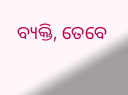ବ୍ୟକ୍ତି, ତେବେ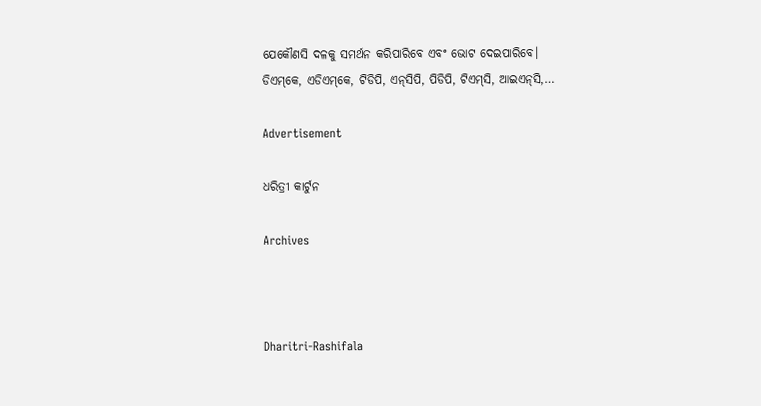ଯେକୌଣସି ଦଳକୁ ସମର୍ଥନ କରିପାରିବେ ଏବଂ ଭୋଟ ଦେଇପାରିବେ। ଡିଏମ୍‌କେ, ଏଡିଏମ୍‌କେ, ଟିଡିପି, ଏନ୍‌ସିପି, ପିଡିପି, ଟିଏମ୍‌ସି, ଆଇଏନ୍‌ସି,…

Advertisement

ଧରିତ୍ରୀ କାର୍ଟୁନ

Archives



Dharitri-Rashifala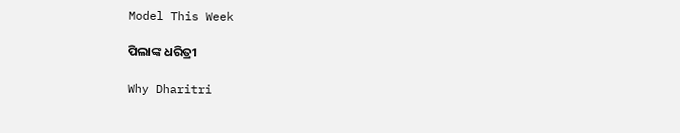Model This Week

ପିଲାଙ୍କ ଧରିତ୍ରୀ

Why Dharitri